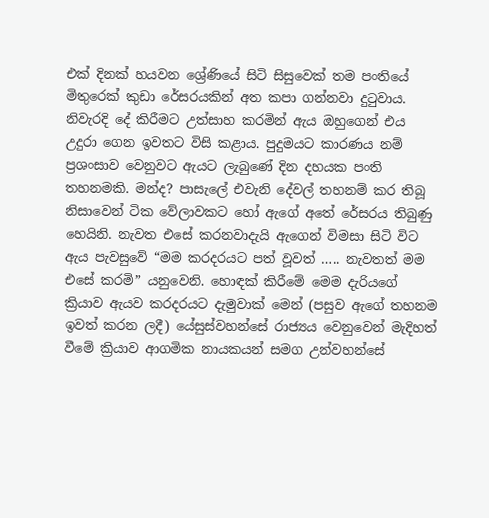එක් දිනක් හයවන ශ්‍රේණියේ සිටි සිසුවෙක් තම පංතියේ මිතුරෙක් කුඩා රේසරයකින් අත කපා ගන්නවා දුටුවාය. නිවැරදි දේ කිරීමට උත්සාහ කරමින් ඇය ඔහුගෙන් එය උදුරා ගෙන ඉවතට විසි කළාය. පුදුමයට කාරණය නම් ප්‍රශංසාව වෙනුවට ඇයට ලැබුණේ දින දහයක පංති තහනමකි. මන්ද? පාසැලේ එවැනි දේවල් තහනම් කර තිබූ නිසාවෙන් ටික වේලාවකට හෝ ඇගේ අතේ රේසරය තිබුණු හෙයිනි. නැවත එසේ කරනවාදැයි ඇගෙන් විමසා සිටි විට ඇය පැවසුවේ “මම කරදරයට පත් වූවත් ….. නැවතත් මම එසේ කරමි” යනුවෙනි. හොඳක් කිරීමේ මෙම දැරියගේ ක්‍රියාව ඇයව කරදරයට දැමුවාක් මෙන් (පසුව ඇගේ තහනම ඉවත් කරන ලදී) යේසුස්වහන්සේ රාජ්‍යය වෙනුවෙන් මැදිහත් වීමේ ක්‍රියාව ආගමික නායකයන් සමග උන්වහන්සේ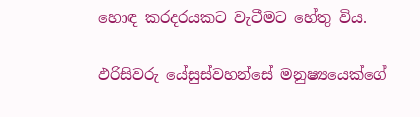හොඳ කරදරයකට වැටීමට හේතු විය.

ඵරිසිවරු යේසුස්වහන්සේ මනුෂ්‍යයෙක්ගේ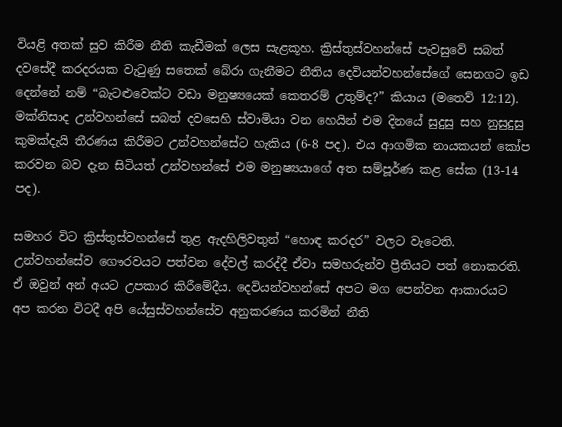වියළි අතක් සුව කිරීම නීති කැඩීමක් ලෙස සැළකූහ. ක්‍රිස්තුස්වහන්සේ පැවසුවේ සබත් දවසේදී කරදරයක වැටුණු සතෙක් බේරා ගැනීමට නීතිය දෙවියන්වහන්සේගේ සෙනගට ඉඩ දෙන්නේ නම් “බැටළුවෙක්ට වඩා මනුෂ්‍යයෙක් කෙතරම් උතුම්ද?” කියාය (මතෙව් 12:12). මක්නිසාද උන්වහන්සේ සබත් දවසෙහි ස්වාමියා වන හෙයින් එම දිනයේ සුදුසු සහ නුසුදුසු කුමක්දැයි තීරණය කිරීමට උන්වහන්සේට හැකිය (6-8 පද). එය ආගමික නායකයන් කෝප කරවන බව දැන සිටියත් උන්වහන්සේ එම මනුෂ්‍යයාගේ අත සම්පූර්ණ කළ සේක (13-14 පද).

සමහර විට ක්‍රිස්තුස්වහන්සේ තුළ ඇදහිලිවතුන් “හොඳ කරදර” වලට වැටෙති. උන්වහන්සේව ගෞරවයට පත්වන දේවල් කරද්දී ඒවා සමහරුන්ව ප්‍රීතියට පත් නොකරති. ඒ ඔවුන් අන් අයට උපකාර කිරීමේදීය. දෙවියන්වහන්සේ අපට මග පෙන්වන ආකාරයට අප කරන විටදී අපි යේසුස්වහන්සේව අනුකරණය කරමින් නීති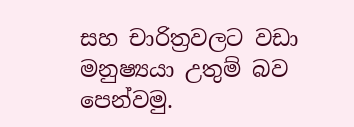සහ චාරිත්‍රවලට වඩා මනුෂ්‍යයා උතුම් බව පෙන්වමු.